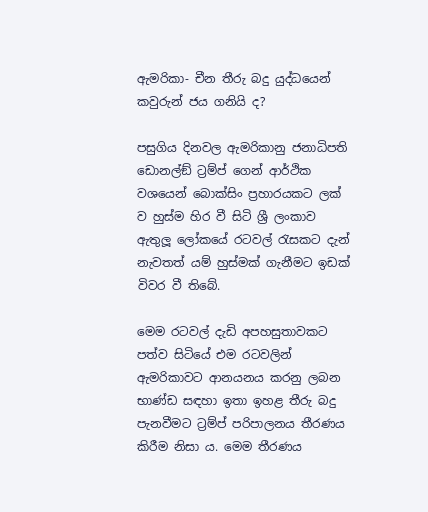ඇමරිකා- චීන තීරු බදු යුද්ධයෙන් කවුරුන් ජය ගනියි ද?

පසුගිය දිනවල ඇමරිකානු ජනාධිපති ඩොනල්ඞ් ට්‍රම්ප් ගෙන් ආර්ථික වශයෙන් බොක්සිං ප්‍රහාරයකට ලක් ව හුස්ම හිර වී සිටි ශ්‍රී ලංකාව ඇතුලූ ලෝකයේ රටවල් රැසකට දැන් නැවතත් යම් හුස්මක් ගැනීමට ඉඩක් විවර වී තිබේ.

මෙම රටවල් දැඩි අපහසුතාවකට පත්ව සිටියේ එම රටවලින් ඇමරිකාවට ආනයනය කරනු ලබන භාණ්ඩ සඳහා ඉතා ඉහළ තීරු බදු පැනවීමට ට්‍රම්ප් පරිපාලනය තීරණය කිරීම නිසා ය. මෙම තීරණය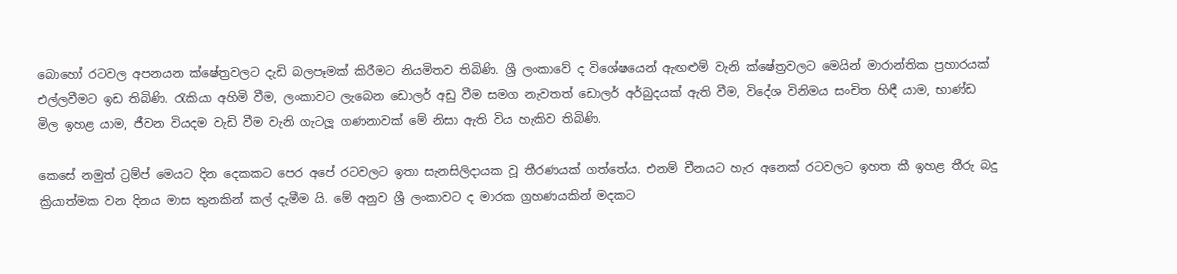බොහෝ රටවල අපනයන ක්ෂේත්‍රවලට දැඩි බලපෑමක් කිරීමට නියමිතව තිබිණි. ශ්‍රී ලංකාවේ ද විශේෂයෙන් ඇඟළුම් වැනි ක්ෂේත්‍රවලට මෙයින් මාරාන්තික ප්‍රහාරයක් එල්ලවීමට ඉඩ තිබිණි. රැකියා අහිමි වීම, ලංකාවට ලැබෙන ඩොලර් අඩු වීම සමග නැවතත් ඩොලර් අර්බුදයක් ඇති වීම, විදේශ විනිමය සංචිත හිඳී යාම, භාණ්ඩ මිල ඉහළ යාම, ජීවන වියදම වැඩි වීම වැනි ගැටලූ ගණනාවක් මේ නිසා ඇති විය හැකිව තිබිණි.

කෙසේ නමුත් ට්‍රම්ප් මෙයට දින දෙකකට පෙර අපේ රටවලට ඉතා සැනසිලිදායක වූ තීරණයක් ගත්තේය. එනම් චීනයට හැර අනෙක් රටවලට ඉහත කී ඉහළ තීරු බදු ක්‍රියාත්මක වන දිනය මාස තුනකින් කල් දැමීම යි. මේ අනුව ශ්‍රී ලංකාවට ද මාරක ග්‍රහණයකින් මදකට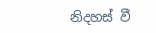නිදහස් වී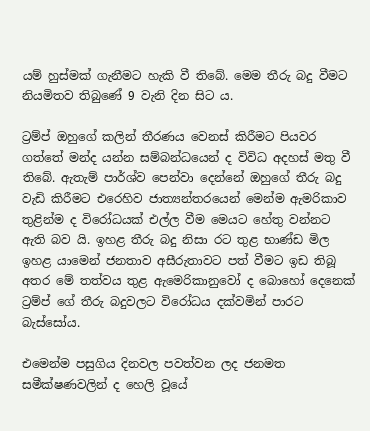යම් හුස්මක් ගැනීමට හැකි වී තිබේ. මෙම තීරු බදු වීමට නියමිතව තිබුණේ 9 වැනි දින සිට ය.

ට්‍රම්ප් ඔහුගේ කලින් තීරණය වෙනස් කිරීමට පියවර ගත්තේ මන්ද යන්න සම්බන්ධයෙන් ද විවිධ අදහස් මතු වී තිබේ. ඇතැම් පාර්ශ්ව පෙන්වා දෙන්නේ ඔහුගේ තීරු බදු වැඩි කිරීමට එරෙහිව ජාත්‍යන්තරයෙන් මෙන්ම ඇමරිකාව තුළින්ම ද විරෝධයක් එල්ල වීම මෙයට හේතු වන්නට ඇති බව යි. ඉහළ තීරු බදු නිසා රට තුළ භාණ්ඩ මිල ඉහළ යාමෙන් ජනතාව අසීරුතාවට පත් වීමට ඉඩ තිබූ අතර මේ තත්වය තුළ ඇමෙරිකානුවෝ ද බොහෝ දෙනෙක් ට්‍රම්ප් ගේ තීරු බදුවලට විරෝධය දක්වමින් පාරට බැස්සෝය.

එමෙන්ම පසුගිය දිනවල පවත්වන ලද ජනමත සමීක්ෂණවලින් ද හෙලි වූයේ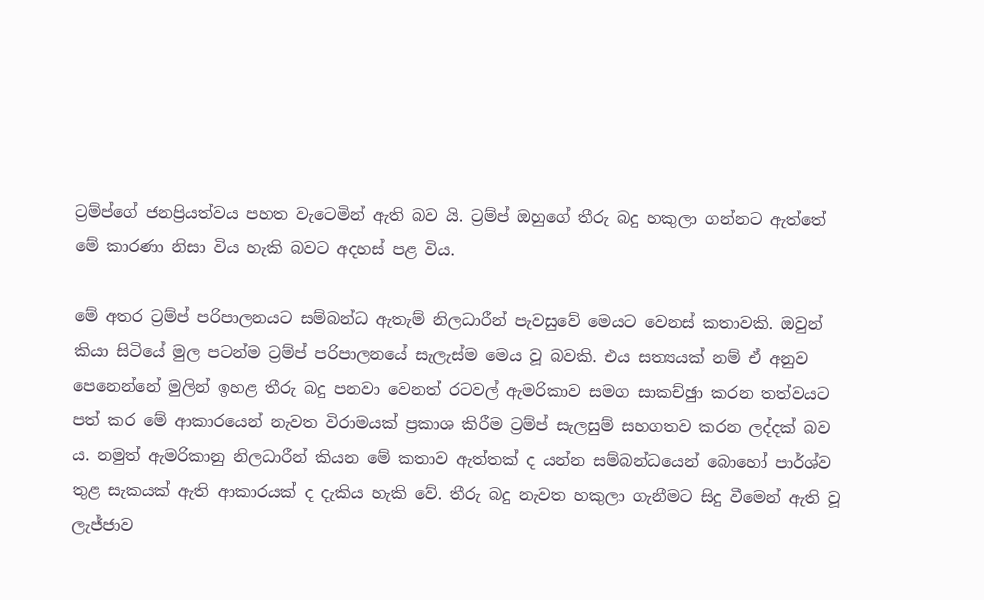ට්‍රම්ප්ගේ ජනප්‍රියත්වය පහත වැටෙමින් ඇති බව යි. ට්‍රම්ප් ඔහුගේ තීරු බදු හකුලා ගන්නට ඇත්තේ මේ කාරණා නිසා විය හැකි බවට අදහස් පළ විය.

මේ අතර ට්‍රම්ප් පරිපාලනයට සම්බන්ධ ඇතැම් නිලධාරීන් පැවසුවේ මෙයට වෙනස් කතාවකි. ඔවුන් කියා සිටියේ මුල පටන්ම ට්‍රම්ප් පරිපාලනයේ සැලැස්ම මෙය වූ බවකි. එය සත්‍යයක් නම් ඒ අනුව පෙනෙන්නේ මුලින් ඉහළ තීරු බදු පනවා වෙනත් රටවල් ඇමරිකාව සමග සාකච්ඡුා කරන තත්වයට පත් කර මේ ආකාරයෙන් නැවත විරාමයක් ප්‍රකාශ කිරීම ට්‍රම්ප් සැලසුම් සහගතව කරන ලද්දක් බව ය. නමුත් ඇමරිකානු නිලධාරීන් කියන මේ කතාව ඇත්තක් ද යන්න සම්බන්ධයෙන් බොහෝ පාර්ශ්ව තුළ සැකයක් ඇති ආකාරයක් ද දැකිය හැකි වේ. තීරු බදු නැවත හකුලා ගැනීමට සිදු වීමෙන් ඇති වූ ලැජ්ජාව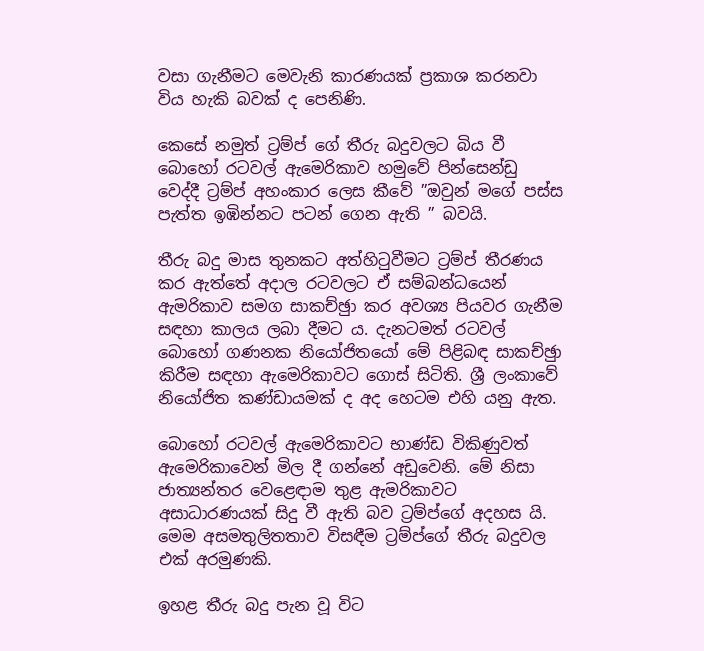වසා ගැනීමට මෙවැනි කාරණයක් ප්‍රකාශ කරනවා විය හැකි බවක් ද පෙනිණි.

කෙසේ නමුත් ට්‍රම්ප් ගේ තීරු බදුවලට බිය වී බොහෝ රටවල් ඇමෙරිකාව හමුවේ පින්සෙන්ඩු වෙද්දී ට්‍රම්ප් අහංකාර ලෙස කීවේ ”ඔවුන් මගේ පස්ස පැත්ත ඉඹින්නට පටන් ගෙන ඇති ” බවයි.

තීරු බදු මාස තුනකට අත්හිටුවීමට ට්‍රම්ප් තීරණය කර ඇත්තේ අදාල රටවලට ඒ සම්බන්ධයෙන් ඇමරිකාව සමග සාකච්ඡුා කර අවශ්‍ය පියවර ගැනීම සඳහා කාලය ලබා දීමට ය. දැනටමත් රටවල් බොහෝ ගණනක නියෝජිතයෝ මේ පිළිබඳ සාකච්ඡුා කිරීම සඳහා ඇමෙරිකාවට ගොස් සිටිති. ශ්‍රී ලංකාවේ නියෝජිත කණ්ඩායමක් ද අද හෙටම එහි යනු ඇත.

බොහෝ රටවල් ඇමෙරිකාවට භාණ්ඩ විකිණුවත් ඇමෙරිකාවෙන් මිල දී ගන්නේ අඩුවෙනි. මේ නිසා ජාත්‍යන්තර වෙළෙඳාම තුළ ඇමරිකාවට අසාධාරණයක් සිදු වී ඇති බව ට්‍රම්ප්ගේ අදහස යි. මෙම අසමතුලිතතාව විසඳීම ට්‍රම්ප්ගේ තීරු බදුවල එක් අරමුණකි.

ඉහළ තීරු බදු පැන වූ විට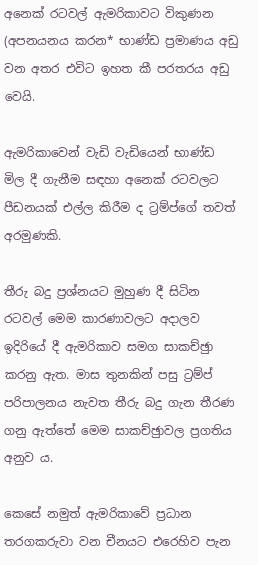අනෙක් රටවල් ඇමරිකාවට විකුණන (අපනයනය කරන* භාණ්ඩ ප්‍රමාණය අඩු වන අතර එවිට ඉහත කී පරතරය අඩු වෙයි.

ඇමරිකාවෙන් වැඩි වැඩියෙන් භාණ්ඩ මිල දී ගැනීම සඳහා අනෙක් රටවලට පීඩනයක් එල්ල කිරීම ද ට්‍රම්ප්ගේ තවත් අරමුණකි.

තීරු බදු ප්‍රශ්නයට මුහුණ දී සිටින රටවල් මෙම කාරණාවලට අදාලව ඉදිරියේ දී ඇමරිකාව සමග සාකච්ඡුා කරනු ඇත. මාස තුනකින් පසු ට්‍රම්ප් පරිපාලනය නැවත තීරු බදු ගැන තීරණ ගනු ඇත්තේ මෙම සාකච්ඡුාවල ප්‍රගතිය අනුව ය.

කෙසේ නමුත් ඇමරිකාවේ ප්‍රධාන තරගකරුවා වන චීනයට එරෙහිව පැන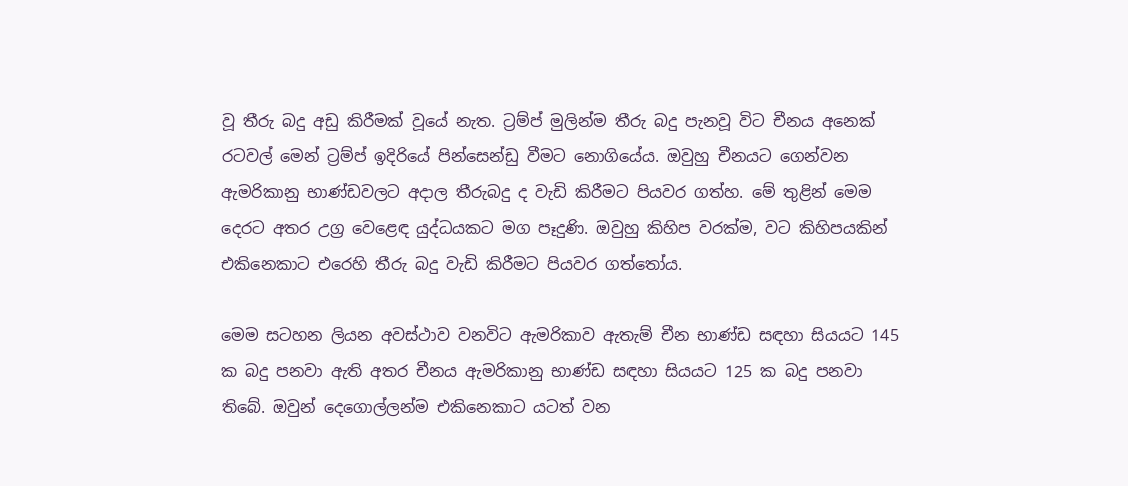වූ තීරු බදු අඩු කිරීමක් වූයේ නැත. ට්‍රම්ප් මුලින්ම තීරු බදු පැනවූ විට චීනය අනෙක් රටවල් මෙන් ට්‍රම්ප් ඉදිරියේ පින්සෙන්ඩු වීමට නොගියේය. ඔවුහු චීනයට ගෙන්වන ඇමරිකානු භාණ්ඩවලට අදාල තීරුබදු ද වැඩි කිරීමට පියවර ගත්හ. මේ තුළින් මෙම දෙරට අතර උග්‍ර වෙළෙඳ යුද්ධයකට මග පෑදුණි. ඔවුහු කිහිප වරක්ම, වට කිහිපයකින් එකිනෙකාට එරෙහි තීරු බදු වැඩි කිරීමට පියවර ගත්තෝය.

මෙම සටහන ලියන අවස්ථාව වනවිට ඇමරිකාව ඇතැම් චීන භාණ්ඩ සඳහා සියයට 145 ක බදු පනවා ඇති අතර චීනය ඇමරිකානු භාණ්ඩ සඳහා සියයට 125 ක බදු පනවා තිබේ. ඔවුන් දෙගොල්ලන්ම එකිනෙකාට යටත් වන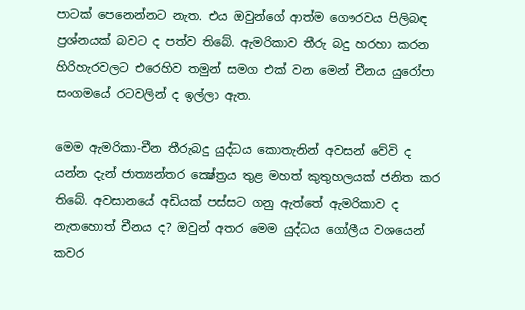පාටක් පෙනෙන්නට නැත. එය ඔවුන්ගේ ආත්ම ගෞරවය පිලිබඳ ප්‍රශ්නයක් බවට ද පත්ව තිබේ. ඇමරිකාව තීරු බදු හරහා කරන හිරිහැරවලට එරෙහිව තමුන් සමග එක් වන මෙන් චීනය යුරෝපා සංගමයේ රටවලින් ද ඉල්ලා ඇත.

මෙම ඇමරිකා-චීන තීරුබදු යුද්ධය කොතැනින් අවසන් වේවි ද යන්න දැන් ජාත්‍යන්තර ක්‍ෂේත්‍රය තුළ මහත් කුතුහලයක් ජනිත කර තිබේ. අවසානයේ අඩියක් පස්සට ගනු ඇත්තේ ඇමරිකාව ද නැතහොත් චීනය ද? ඔවුන් අතර මෙම යුද්ධය ගෝලීය වශයෙන් කවර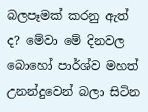බලපෑමක් කරනු ඇත් ද? මේවා මේ දිනවල බොහෝ පාර්ශ්ව මහත් උනන්දුවෙන් බලා සිටින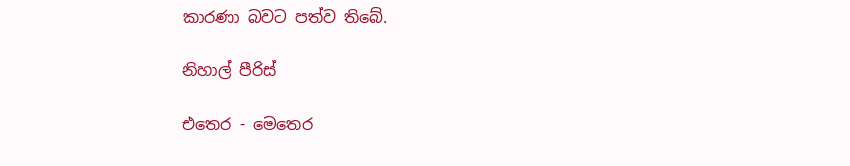කාරණා බවට පත්ව තිබේ.

නිහාල් පීරිස්

එතෙර - මෙතෙර